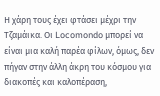Η χάρη τους έχει φτάσει μέχρι την Τζαμάικα. Οι Locomondo μπορεί να είναι μια καλή παρέα φίλων, όμως, δεν πήγαν στην άλλη άκρη του κόσμου για διακοπές και καλοπέραση,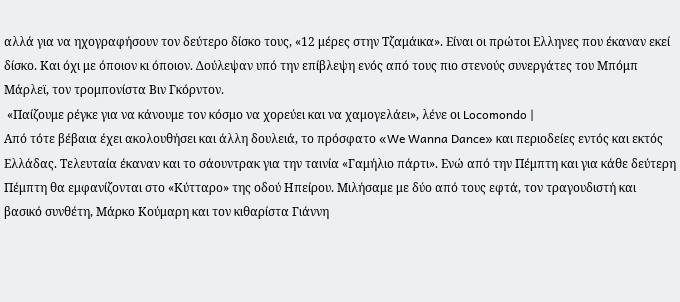αλλά για να ηχογραφήσουν τον δεύτερο δίσκο τους, «12 μέρες στην Τζαμάικα». Είναι οι πρώτοι Ελληνες που έκαναν εκεί δίσκο. Και όχι με όποιον κι όποιον. Δούλεψαν υπό την επίβλεψη ενός από τους πιο στενούς συνεργάτες του Μπόμπ Μάρλεϊ, τον τρομπονίστα Βιν Γκόρντον.
 «Παίζουμε ρέγκε για να κάνουμε τον κόσμο να χορεύει και να χαμογελάει», λένε οι Locomondo |
Από τότε βέβαια έχει ακολουθήσει και άλλη δουλειά, το πρόσφατο «We Wanna Dance» και περιοδείες εντός και εκτός Ελλάδας. Τελευταία έκαναν και το σάουντρακ για την ταινία «Γαμήλιο πάρτι». Ενώ από την Πέμπτη και για κάθε δεύτερη Πέμπτη θα εμφανίζονται στο «Κύτταρο» της οδού Ηπείρου. Μιλήσαμε με δύο από τους εφτά, τον τραγουδιστή και βασικό συνθέτη, Μάρκο Κούμαρη και τον κιθαρίστα Γιάννη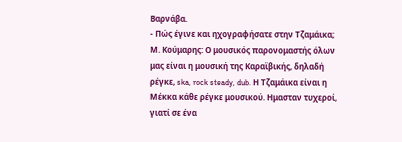Βαρνάβα.
- Πώς έγινε και ηχογραφήσατε στην Τζαμάικα;
Μ. Κούμαρης: Ο μουσικός παρονομαστής όλων μας είναι η μουσική της Καραϊβικής, δηλαδή ρέγκε, ska, rock steady, dub. Η Τζαμάικα είναι η Μέκκα κάθε ρέγκε μουσικού. Ημασταν τυχεροί, γιατί σε ένα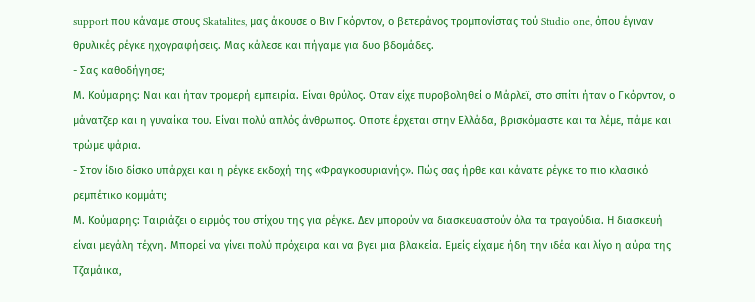support που κάναμε στους Skatalites, μας άκουσε ο Βιν Γκόρντον, ο βετεράνος τρομπονίστας τού Studio one, όπου έγιναν θρυλικές ρέγκε ηχογραφήσεις. Μας κάλεσε και πήγαμε για δυο βδομάδες.
- Σας καθοδήγησε;
Μ. Κούμαρης: Ναι και ήταν τρομερή εμπειρία. Είναι θρύλος. Οταν είχε πυροβοληθεί ο Μάρλεϊ, στο σπίτι ήταν ο Γκόρντον, ο μάνατζερ και η γυναίκα του. Είναι πολύ απλός άνθρωπος. Οποτε έρχεται στην Ελλάδα, βρισκόμαστε και τα λέμε, πάμε και τρώμε ψάρια.
- Στον ίδιο δίσκο υπάρχει και η ρέγκε εκδοχή της «Φραγκοσυριανής». Πώς σας ήρθε και κάνατε ρέγκε το πιο κλασικό ρεμπέτικο κομμάτι;
Μ. Κούμαρης: Ταιριάζει ο ειρμός του στίχου της για ρέγκε. Δεν μπορούν να διασκευαστούν όλα τα τραγούδια. Η διασκευή είναι μεγάλη τέχνη. Μπορεί να γίνει πολύ πρόχειρα και να βγει μια βλακεία. Εμείς είχαμε ήδη την ιδέα και λίγο η αύρα της Τζαμάικα,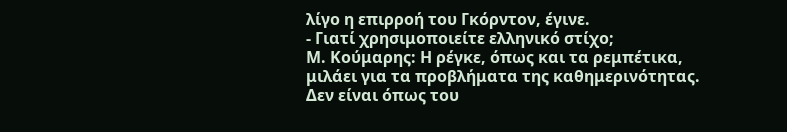λίγο η επιρροή του Γκόρντον, έγινε.
- Γιατί χρησιμοποιείτε ελληνικό στίχο;
Μ. Κούμαρης: Η ρέγκε, όπως και τα ρεμπέτικα, μιλάει για τα προβλήματα της καθημερινότητας. Δεν είναι όπως του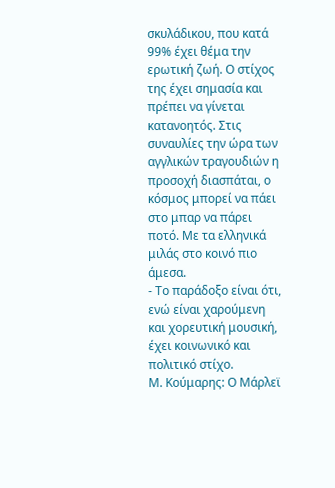σκυλάδικου, που κατά 99% έχει θέμα την ερωτική ζωή. Ο στίχος της έχει σημασία και πρέπει να γίνεται κατανοητός. Στις συναυλίες την ώρα των αγγλικών τραγουδιών η προσοχή διασπάται, ο κόσμος μπορεί να πάει στο μπαρ να πάρει ποτό. Με τα ελληνικά μιλάς στο κοινό πιο άμεσα.
- Το παράδοξο είναι ότι, ενώ είναι χαρούμενη και χορευτική μουσική, έχει κοινωνικό και πολιτικό στίχο.
Μ. Κούμαρης: Ο Μάρλεϊ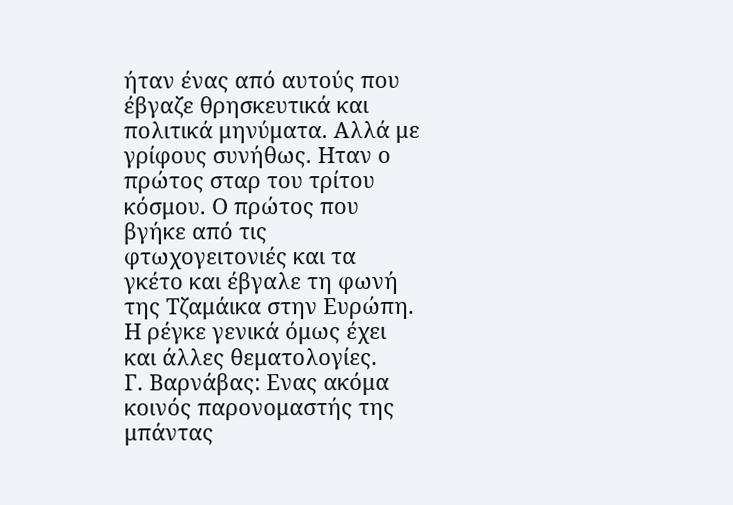ήταν ένας από αυτούς που έβγαζε θρησκευτικά και πολιτικά μηνύματα. Αλλά με γρίφους συνήθως. Ηταν ο πρώτος σταρ του τρίτου κόσμου. Ο πρώτος που βγήκε από τις φτωχογειτονιές και τα γκέτο και έβγαλε τη φωνή της Τζαμάικα στην Ευρώπη. Η ρέγκε γενικά όμως έχει και άλλες θεματολογίες.
Γ. Βαρνάβας: Ενας ακόμα κοινός παρονομαστής της μπάντας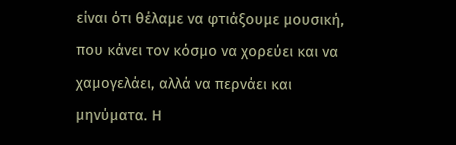είναι ότι θέλαμε να φτιάξουμε μουσική, που κάνει τον κόσμο να χορεύει και να χαμογελάει, αλλά να περνάει και μηνύματα. Η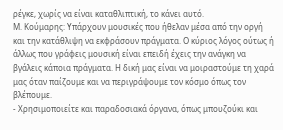ρέγκε, χωρίς να είναι καταθλιπτική, το κάνει αυτό.
Μ. Κούμαρης: Υπάρχουν μουσικές που ήθελαν μέσα από την οργή και την κατάθλιψη να εκφράσουν πράγματα. Ο κύριος λόγος ούτως ή άλλως που γράφεις μουσική είναι επειδή έχεις την ανάγκη να βγάλεις κάποια πράγματα. Η δική μας είναι να μοιραστούμε τη χαρά μας όταν παίζουμε και να περιγράψουμε τον κόσμο όπως τον βλέπουμε.
- Χρησιμοποιείτε και παραδοσιακά όργανα, όπως μπουζούκι και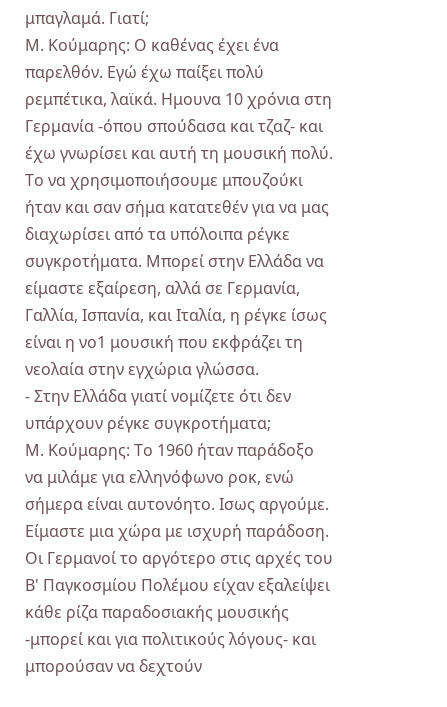μπαγλαμά. Γιατί;
Μ. Κούμαρης: Ο καθένας έχει ένα παρελθόν. Εγώ έχω παίξει πολύ ρεμπέτικα, λαϊκά. Ημουνα 10 χρόνια στη Γερμανία -όπου σπούδασα και τζαζ- και έχω γνωρίσει και αυτή τη μουσική πολύ. Το να χρησιμοποιήσουμε μπουζούκι ήταν και σαν σήμα κατατεθέν για να μας διαχωρίσει από τα υπόλοιπα ρέγκε συγκροτήματα. Μπορεί στην Ελλάδα να είμαστε εξαίρεση, αλλά σε Γερμανία, Γαλλία, Ισπανία, και Ιταλία, η ρέγκε ίσως είναι η νο1 μουσική που εκφράζει τη νεολαία στην εγχώρια γλώσσα.
- Στην Ελλάδα γιατί νομίζετε ότι δεν υπάρχουν ρέγκε συγκροτήματα;
Μ. Κούμαρης: Το 1960 ήταν παράδοξο να μιλάμε για ελληνόφωνο ροκ, ενώ σήμερα είναι αυτονόητο. Ισως αργούμε. Είμαστε μια χώρα με ισχυρή παράδοση. Οι Γερμανοί το αργότερο στις αρχές του Β' Παγκοσμίου Πολέμου είχαν εξαλείψει κάθε ρίζα παραδοσιακής μουσικής -μπορεί και για πολιτικούς λόγους- και μπορούσαν να δεχτούν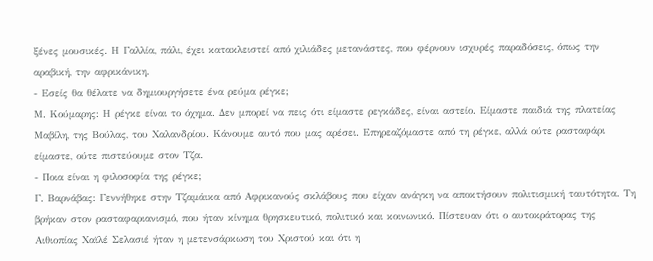ξένες μουσικές. Η Γαλλία, πάλι, έχει κατακλειστεί από χιλιάδες μετανάστες, που φέρνουν ισχυρές παραδόσεις, όπως την αραβική, την αφρικάνικη.
- Εσείς θα θέλατε να δημιουργήσετε ένα ρεύμα ρέγκε;
Μ. Κούμαρης: Η ρέγκε είναι το όχημα. Δεν μπορεί να πεις ότι είμαστε ρεγκάδες, είναι αστείο. Είμαστε παιδιά της πλατείας Μαβίλη, της Βούλας, του Χαλανδρίου. Κάνουμε αυτό που μας αρέσει. Επηρεαζόμαστε από τη ρέγκε, αλλά ούτε ρασταφάρι είμαστε, ούτε πιστεύουμε στον Τζα.
- Ποια είναι η φιλοσοφία της ρέγκε;
Γ. Βαρνάβας: Γεννήθηκε στην Τζαμάικα από Αφρικανούς σκλάβους που είχαν ανάγκη να αποκτήσουν πολιτισμική ταυτότητα. Τη βρήκαν στον ρασταφαριανισμό, που ήταν κίνημα θρησκευτικό, πολιτικό και κοινωνικό. Πίστευαν ότι ο αυτοκράτορας της Αιθιοπίας Χαϊλέ Σελασιέ ήταν η μετενσάρκωση του Χριστού και ότι η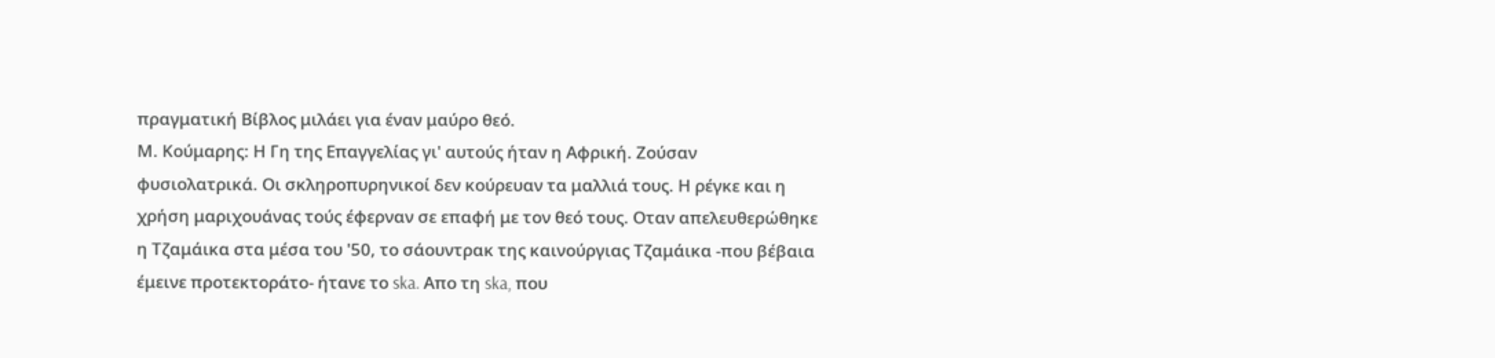πραγματική Βίβλος μιλάει για έναν μαύρο θεό.
Μ. Κούμαρης: Η Γη της Επαγγελίας γι' αυτούς ήταν η Αφρική. Ζούσαν φυσιολατρικά. Οι σκληροπυρηνικοί δεν κούρευαν τα μαλλιά τους. Η ρέγκε και η χρήση μαριχουάνας τούς έφερναν σε επαφή με τον θεό τους. Οταν απελευθερώθηκε η Τζαμάικα στα μέσα του '50, το σάουντρακ της καινούργιας Τζαμάικα -που βέβαια έμεινε προτεκτοράτο- ήτανε το ska. Απο τη ska, που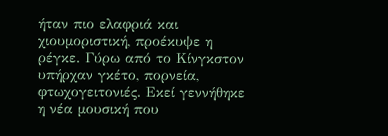ήταν πιο ελαφριά και χιουμοριστική, προέκυψε η ρέγκε. Γύρω από το Κίνγκστον υπήρχαν γκέτο, πορνεία, φτωχογειτονιές. Εκεί γεννήθηκε η νέα μουσική που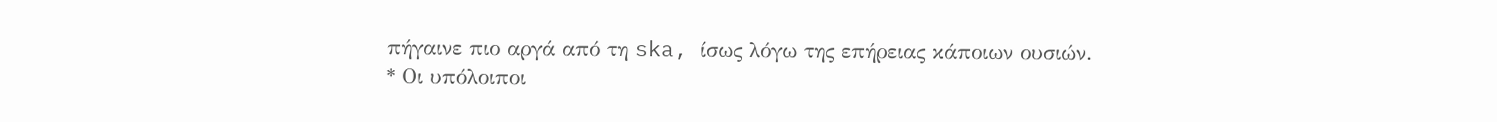πήγαινε πιο αργά από τη ska, ίσως λόγω της επήρειας κάποιων ουσιών.
* Οι υπόλοιποι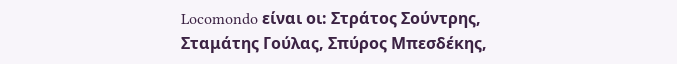Locomondo είναι οι: Στράτος Σούντρης, Σταμάτης Γούλας, Σπύρος Μπεσδέκης,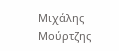Μιχάλης Μούρτζης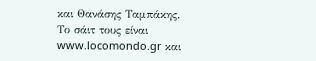και Θανάσης Ταμπάκης. Το σάιτ τους είναι www.locomondo.gr και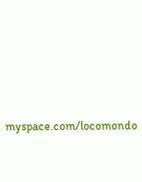myspace.com/locomondo